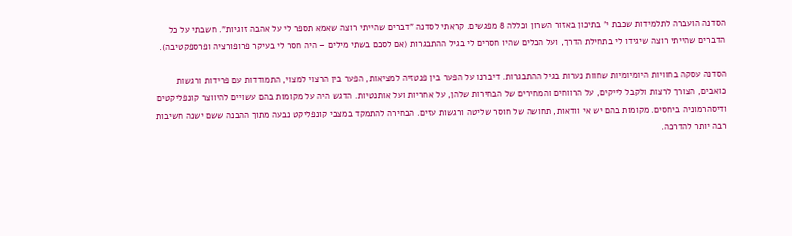הסדנה הועברה לתלמידות שכבת י' בתיכון באזור השרון וכללה 8 מפגשים. קראתי לסדנה "דברים שהייתי רוצה שאמא תספר לי על אהבה זוגיות". חשבתי על כל הדברים שהייתי רוצה שיגידו לי בתחילת הדרך, ועל הכלים שהיו חסרים לי בגיל ההתבגרות (אם לסכם בשתי מילים – היה חסר לי בעיקר פרופורציה ופרספקטיבה).

הסדנה עסקה בחוויות היומיומיות שחוות נערות בגיל ההתבגרות. דיברנו על הפער בין פנטזיה למציאות, הפער בין הרצוי למצוי, התמודדות עם פרידות ורגשות כואבים, הצורך לרצות ולקבל לייקים, על הרווחים והמחירים של הבחירות שלהן, על אחריות ועל אותנטיות. הדגש היה על מקומות בהם עשויים להיווצר קונפליקטים ודיסהרמוניה ביחסים. מקומות בהם יש אי וודאות, תחושה של חוסר שליטה ורגשות עזים. הבחירה להתמקד במצבי קונפליקט נבעה מתוך ההבנה ששם ישנה חשיבות רבה יותר להדרכה.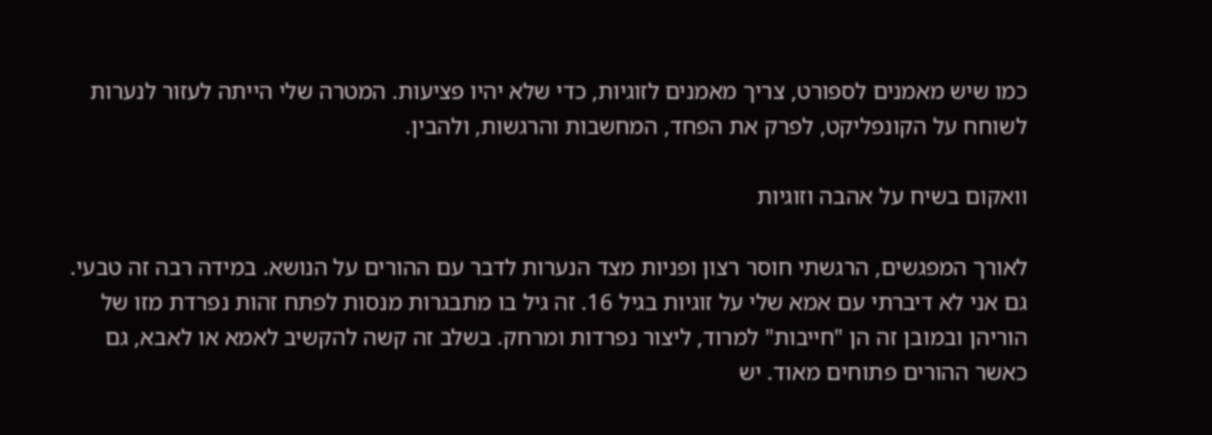כמו שיש מאמנים לספורט, צריך מאמנים לזוגיות, כדי שלא יהיו פציעות. המטרה שלי הייתה לעזור לנערות לשוחח על הקונפליקט, לפרק את הפחד, המחשבות והרגשות, ולהבין.

וואקום בשיח על אהבה וזוגיות

לאורך המפגשים, הרגשתי חוסר רצון ופניות מצד הנערות לדבר עם ההורים על הנושא. במידה רבה זה טבעי. גם אני לא דיברתי עם אמא שלי על זוגיות בגיל 16. זה גיל בו מתבגרות מנסות לפתח זהות נפרדת מזו של הוריהן ובמובן זה הן "חייבות" למרוד, ליצור נפרדות ומרחק. בשלב זה קשה להקשיב לאמא או לאבא, גם כאשר ההורים פתוחים מאוד. יש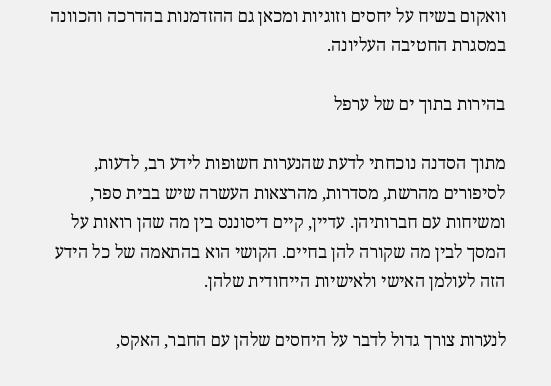וואקום בשיח על יחסים וזוגיות ומכאן גם ההזדמנות בהדרכה והכוונה במסגרת החטיבה העליונה.

בהירות בתוך ים של ערפל

מתוך הסדנה נוכחתי לדעת שהנערות חשופות לידע רב, לדעות, לסיפורים מהרשת, מסדרות, מהרצאות העשרה שיש בבית ספר, ומשיחות עם חברותיהן. עדיין, קיים דיסוננס בין מה שהן רואות על המסך לבין מה שקורה להן בחיים. הקושי הוא בהתאמה של כל הידע הזה לעולמן האישי ולאישיות הייחודית שלהן.

לנערות צורך גדול לדבר על היחסים שלהן עם החבר, האקס,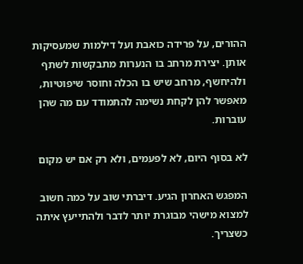ההורים, על פרידה כואבת ועל דילמות שמעסיקות אותן. יצירת מרחב בו הנערות מתבקשות לשתף ולהיחשף, מרחב שיש בו הכלה וחוסר שיפוטיות, מאפשר להן לקחת נשימה להתמודד עם מה שהן עוברות.

לא בסוף היום, לא לפעמים, ולא רק אם יש מקום

המפגש האחרון הגיע. דיברתי שוב על כמה חשוב למצוא מישהי מבוגרת יותר לדבר ולהתייעץ איתה כשצריך.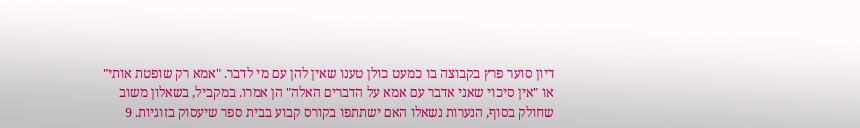דיון סוער פרץ בקבוצה בו כמעט כולן טענו שאין להן עם מי לדבר. "אמא רק שופטת אותי" או "אין סיכוי שאני אדבר עם אמא על הדברים האלה" הן אמרו. במקביל, בשאלון משוב שחולק בסוף, הנערות נשאלו האם ישתתפו בקורס קבוע בבית ספר שיעסוק בזוגיות. 9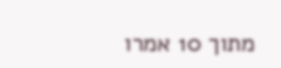מתוך 10 אמרו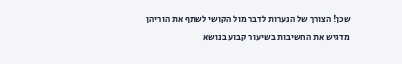שכן! הצורך של הנערות לדבר מול הקושי לשתף את הוריהן מדגיש את החשיבות בשיעור קבוע בנושא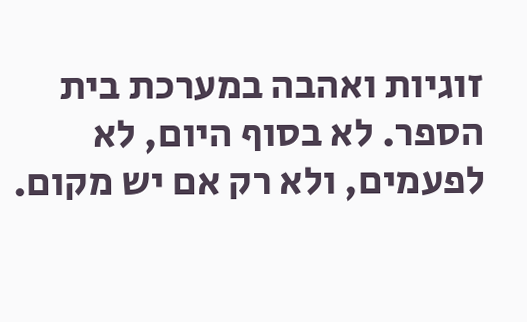זוגיות ואהבה במערכת בית הספר. לא בסוף היום, לא לפעמים, ולא רק אם יש מקום.